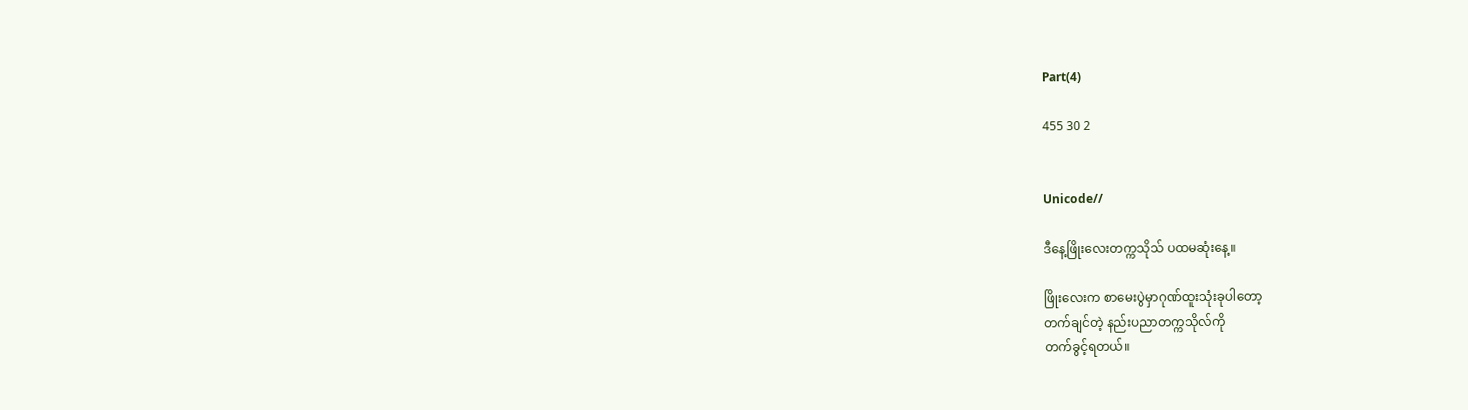Part(4)

455 30 2


Unicode//

ဒီနေ့ဖြိုးလေးတက္ကသိုသ် ပထမဆုံးနေ့။

ဖြိုးလေးက စာမေးပွဲမှာဂုဏ်ထူးသုံးခုပါတော့
တက်ချင်တဲ့ နည်းပညာတက္ကသိုလ်ကို
တက်ခွင့်ရတယ်။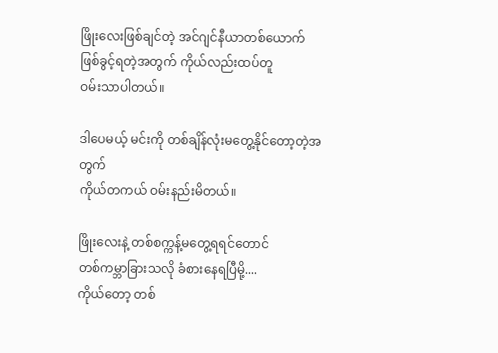ဖြိုးလေးဖြစ်ချင်တဲ့ အင်ဂျင်နီယာတစ်ယောက်
ဖြစ်ခွင့်ရတဲ့အတွက် ကိုယ်လည်းထပ်တူ
ဝမ်းသာပါတယ်။

ဒါပေမယ့် မင်းကို တစ်ချိန်လုံးမတွေ့နိုင်တော့တဲ့အတွက်
ကိုယ်တကယ် ဝမ်းနည်းမိတယ်။

ဖြိုးလေးနဲ့ တစ်စက္ကန့်မတွေ့ရရင်တောင်
တစ်ကမ္ဘာခြားသလို ခံစားနေရပြီမို့....
ကိုယ်တော့ တစ်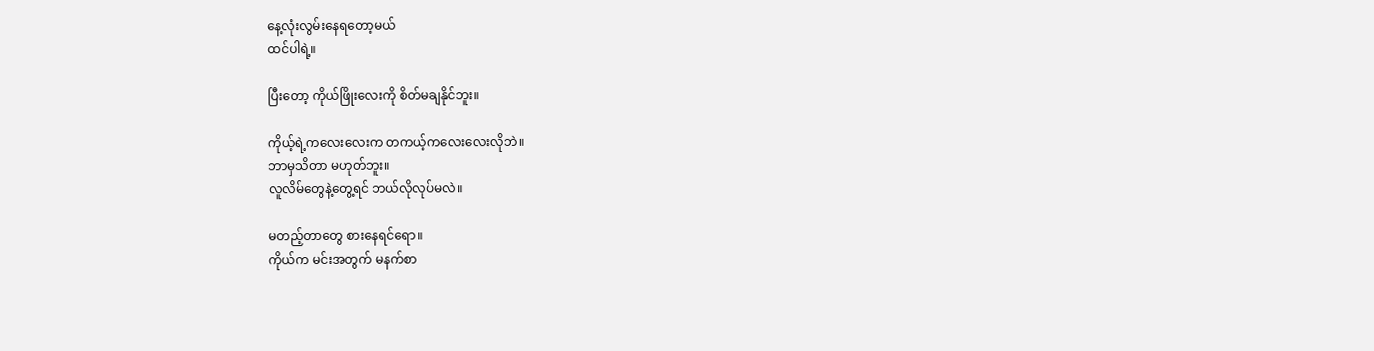နေ့လုံးလွမ်းနေရတော့မယ်
ထင်ပါရဲ့။

ပြီးတော့ ကိုယ်ဖြိုးလေးကို စိတ်မချနိုင်ဘူး။

ကိုယ့်ရဲ့ကလေးလေးက တကယ့်ကလေးလေးလိုဘဲ။
ဘာမှသိတာ မဟုတ်ဘူး။
လူလိမ်တွေနဲ့တွေ့ရင် ဘယ်လိုလုပ်မလဲ။

မတည့်တာတွေ စားနေရင်ရော။
ကိုယ်က မင်းအတွက် မနက်စာ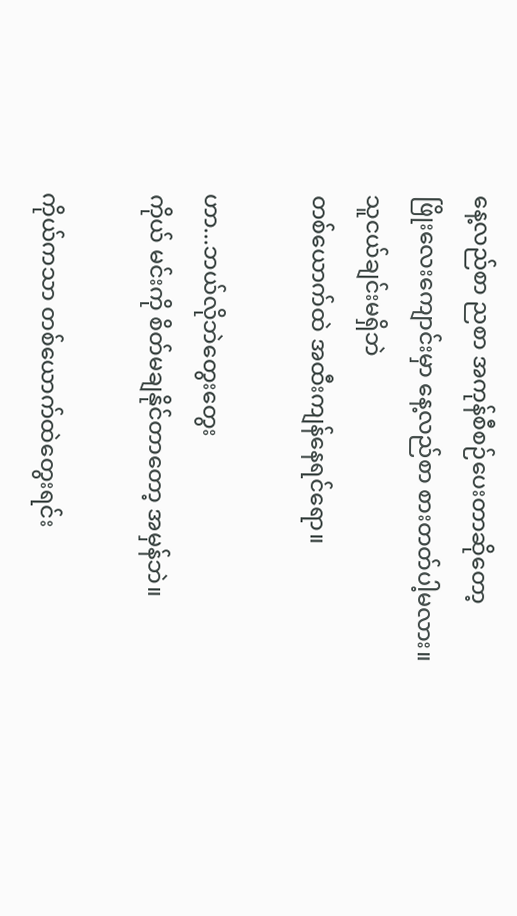နေ့လည်စာ ညစာ အကုန်စီစဉ်ပေးတာဆိုတော့
ဖြိုးလေးကျောင်းမှာ နေ့လည်စာ စားတတ်ပါ့မလား။
သူငယ်ချင်းမရှိဘဲ
တစ်ယောက်ထဲ အထီးကျန်နေရင်ရော။

ဟာ...ဘယ်လိုဘဲတွေး‌တွေး
ကိုယ် မင်းကို စိတ်မချနိုင်တာတော့ အမှန်ဘဲ။

ကိုယ်ကသာ တစ်ယောက်ထဲတွေးရင်း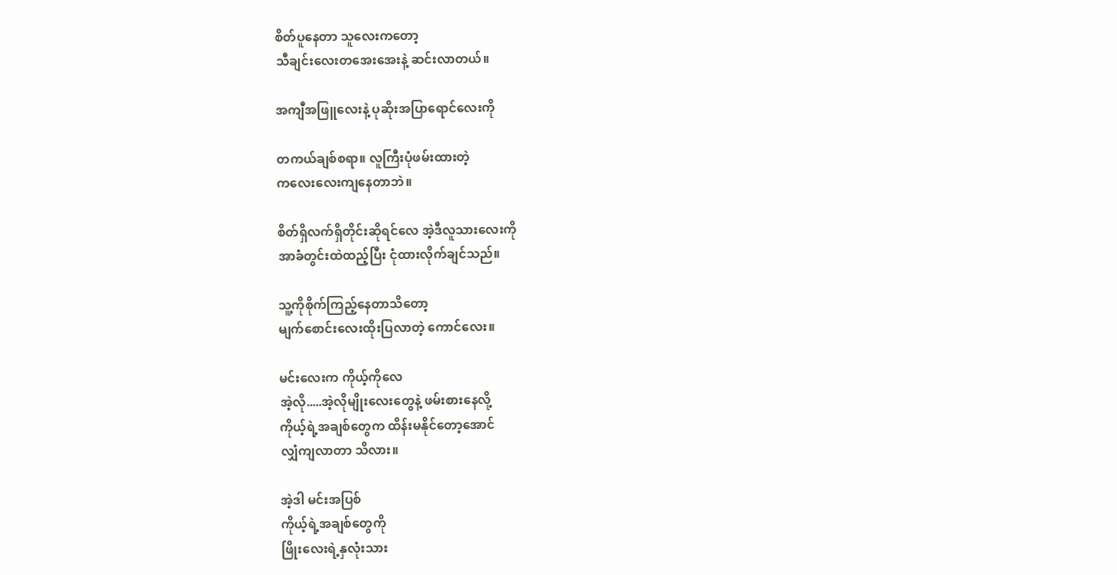စိတ်ပူနေတာ သူလေးကတော့
သီချင်းလေးတအေးအေးနဲ့ ဆင်းလာတယ်။

အကျီအဖြူလေးနဲ့ ပုဆိုးအပြာရောင်လေးကို

တကယ်ချစ်စရာ။ လူကြီးပုံဖမ်းထားတဲ့
ကလေးလေးကျနေတာဘဲ။

စိတ်ရှိလက်ရှိတိုင်းဆိုရင်လေ အဲ့ဒီလူသားလေးကို
အာခံတွင်းထဲထည့်ပြီး ငုံထားလိုက်ချင်သည်။

သူ့ကိုစိုက်ကြည့်နေတာသိတော့
မျက်စောင်းလေးထိုးပြလာတဲ့ ကောင်လေး။

မင်းလေးက ကိုယ့်ကိုလေ
အဲ့လို.....အဲ့လိုမျိုးလေးတွေနဲ့ ဖမ်းစားနေလို့
ကိုယ့်ရဲ့အချစ်တွေက ထိန်းမနိုင်တော့အောင်
လျှံကျလာတာ သိလား။

အဲ့ဒါ မင်းအပြစ်
ကိုယ့်ရဲ့အချစ်တွေကို
ဖြိုးလေးရဲ့နှလုံးသား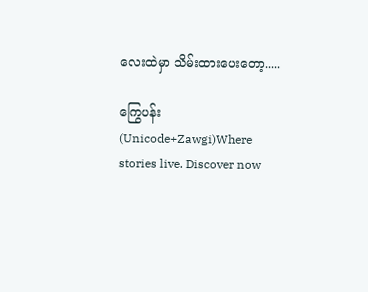လေးထဲမှာ သိမ်းထားပေးတော့.....

ကြွေပန်း(Unicode+Zawgi)Where stories live. Discover now